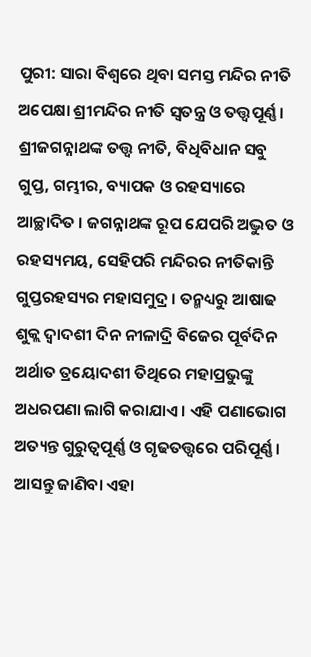ପୁରୀ: ସାରା ବିଶ୍ବରେ ଥିବା ସମସ୍ତ ମନ୍ଦିର ନୀତି ଅପେକ୍ଷା ଶ୍ରୀମନ୍ଦିର ନୀତି ସ୍ବତନ୍ତ୍ର ଓ ତତ୍ତ୍ବପୂର୍ଣ୍ଣ । ଶ୍ରୀଜଗନ୍ନାଥଙ୍କ ତତ୍ତ୍ବ ନୀତି, ବିଧିବିଧାନ ସବୁ ଗୁପ୍ତ, ଗମ୍ଭୀର, ବ୍ୟାପକ ଓ ରହସ୍ୟାରେ ଆଚ୍ଛାଦିତ । ଜଗନ୍ନାଥଙ୍କ ରୂପ ଯେପରି ଅଦ୍ଭୁତ ଓ ରହସ୍ୟମୟ, ସେହିପରି ମନ୍ଦିରର ନୀତିକାନ୍ତି ଗୁପ୍ତରହସ୍ୟର ମହାସମୁଦ୍ର । ତନ୍ମଧ୍ୟରୁ ଆଷାଢ ଶୁକ୍ଲ ଦ୍ବାଦଶୀ ଦିନ ନୀଳାଦ୍ରି ବିଜେର ପୂର୍ବଦିନ ଅର୍ଥାତ ତ୍ରୟୋଦଶୀ ତିଥିରେ ମହାପ୍ରଭୁଙ୍କୁ ଅଧରପଣା ଲାଗି କରାଯାଏ । ଏହି ପଣାଭୋଗ ଅତ୍ୟନ୍ତ ଗୁରୁତ୍ବପୂର୍ଣ୍ଣ ଓ ଗୃଢତତ୍ତ୍ବରେ ପରିପୂର୍ଣ୍ଣ । ଆସନ୍ତୁ ଜାଣିବା ଏହା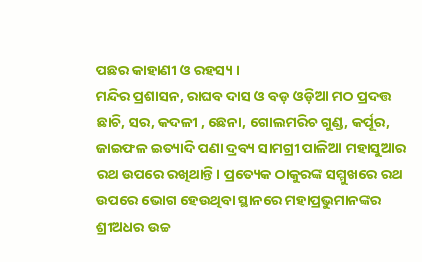ପଛର କାହାଣୀ ଓ ରହସ୍ୟ ।
ମନ୍ଦିର ପ୍ରଶାସନ, ରାଘବ ଦାସ ଓ ବଡ଼ ଓଡ଼ିଆ ମଠ ପ୍ରଦତ୍ତ ଛାଚି, ସର, କଦଳୀ , ଛେନା, ଗୋଲମରିଚ ଗୁଣ୍ଡ, କର୍ପୂର, ଜାଇଫଳ ଇତ୍ୟାଦି ପଣା ଦ୍ରବ୍ୟ ସାମଗ୍ରୀ ପାଳିଆ ମହାସୁଆର ରଥ ଉପରେ ରଖିଥାନ୍ତି। ପ୍ରତ୍ୟେକ ଠାକୁରଙ୍କ ସମ୍ମୁଖରେ ରଥ ଉପରେ ଭୋଗ ହେଉଥିବା ସ୍ଥାନରେ ମହାପ୍ରଭୁମାନଙ୍କର ଶ୍ରୀଅଧର ଉଚ୍ଚ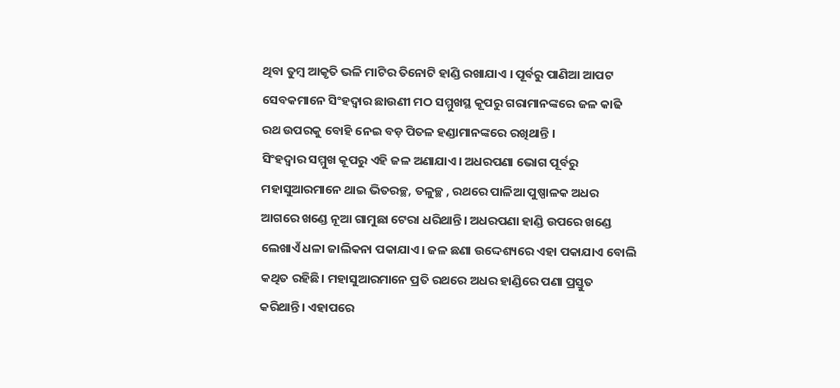ଥିବା ତୁମ୍ବ ଆକୃତି ଭଳି ମାଟିର ତିନୋଟି ହାଣ୍ଡି ରଖାଯାଏ । ପୂର୍ବରୁ ପାଣିଆ ଆପଟ ସେବକମାନେ ସିଂହଦ୍ୱାର ଛାଉଣୀ ମଠ ସମ୍ମୁଖସ୍ଥ କୂପରୁ ଗରାମାନଙ୍କରେ ଜଳ କାଢି ରଥ ଉପରକୁ ବୋହି ନେଇ ବଡ଼ ପିତଳ ହଣ୍ଡାମାନଙ୍କରେ ରଖିଥାନ୍ତି ।
ସିଂହଦ୍ୱାର ସମ୍ମୁଖ କୂପରୁ ଏହି ଜଳ ଅଣାଯାଏ। ଅଧରପଣା ଭୋଗ ପୂର୍ବରୁ ମହାସୁଆରମାନେ ଥାଇ ଭିତରଚ୍ଛ, ତଳୁଚ୍ଛ , ରଥରେ ପାଳିଆ ପୁଷ୍ପାଳକ ଅଧର ଆଗରେ ଖଣ୍ଡେ ନୂଆ ଗାମୁଛା ଟେରା ଧରିଥାନ୍ତି। ଅଧରପଣା ହାଣ୍ଡି ଉପରେ ଖଣ୍ଡେ ଲେଖାଏଁ ଧଳା ଜାଲିକନା ପକାଯାଏ। ଜଳ ଛଣା ଉଦ୍ଦେଶ୍ୟରେ ଏହା ପକାଯାଏ ବୋଲି କଥିତ ରହିଛି। ମହାସୁଆରମାନେ ପ୍ରତି ରଥରେ ଅଧର ହାଣ୍ଡିରେ ପଣା ପ୍ରସ୍ତୁତ କରିଥାନ୍ତି। ଏହାପରେ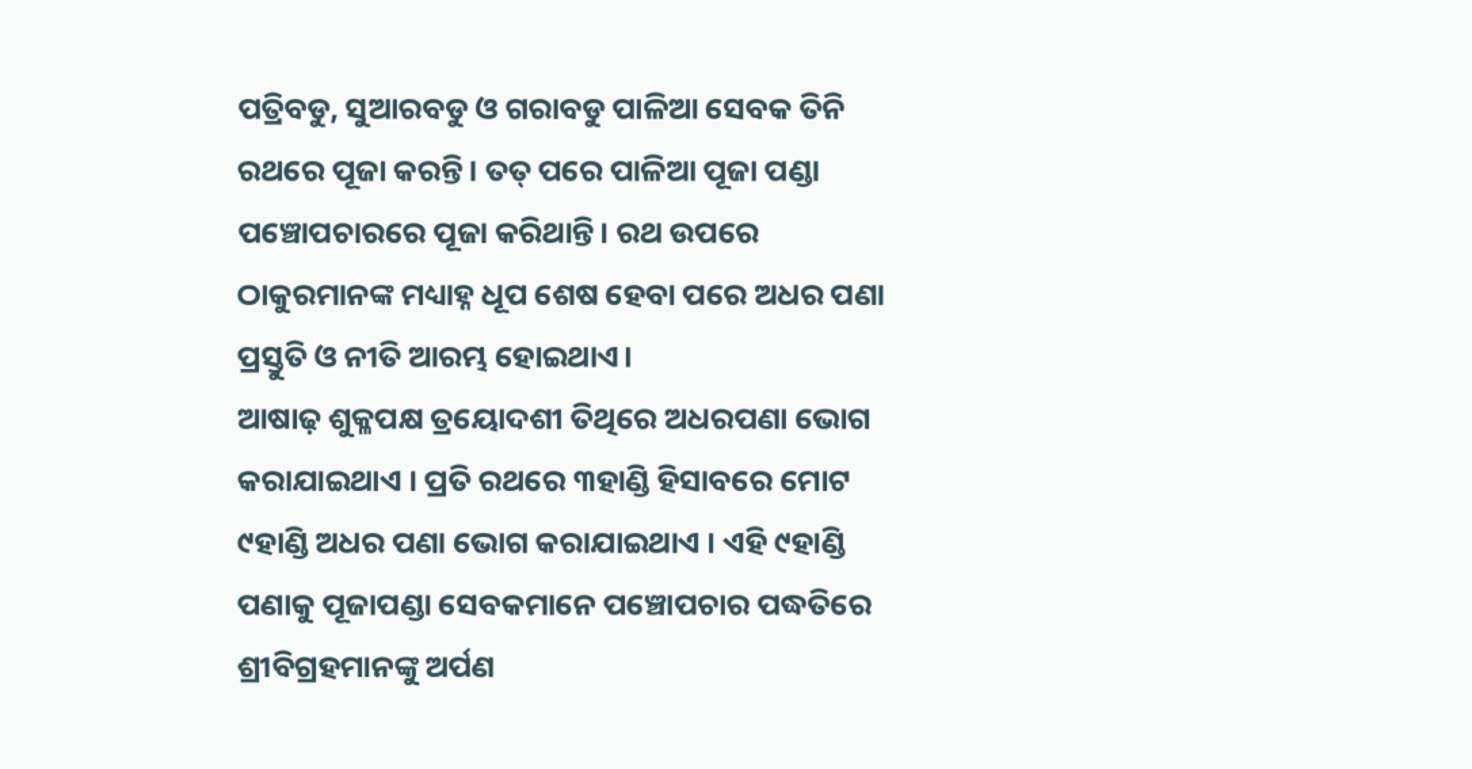ପତ୍ରିବଡୁ, ସୁଆରବଡୁ ଓ ଗରାବଡୁ ପାଳିଆ ସେବକ ତିନି ରଥରେ ପୂଜା କରନ୍ତି। ତତ୍ ପରେ ପାଳିଆ ପୂଜା ପଣ୍ଡା ପଞ୍ଚୋପଚାରରେ ପୂଜା କରିଥାନ୍ତି। ରଥ ଉପରେ ଠାକୁରମାନଙ୍କ ମଧ୍ୟାହ୍ନ ଧୂପ ଶେଷ ହେବା ପରେ ଅଧର ପଣା ପ୍ରସ୍ତୁତି ଓ ନୀତି ଆରମ୍ଭ ହୋଇଥାଏ।
ଆଷାଢ଼ ଶୁକ୍ଳପକ୍ଷ ତ୍ରୟୋଦଶୀ ତିଥିରେ ଅଧରପଣା ଭୋଗ କରାଯାଇଥାଏ । ପ୍ରତି ରଥରେ ୩ହାଣ୍ଡି ହିସାବରେ ମୋଟ ୯ହାଣ୍ଡି ଅଧର ପଣା ଭୋଗ କରାଯାଇଥାଏ । ଏହି ୯ହାଣ୍ଡି ପଣାକୁ ପୂଜାପଣ୍ଡା ସେବକମାନେ ପଞ୍ଚୋପଚାର ପଦ୍ଧତିରେ ଶ୍ରୀବିଗ୍ରହମାନଙ୍କୁ ଅର୍ପଣ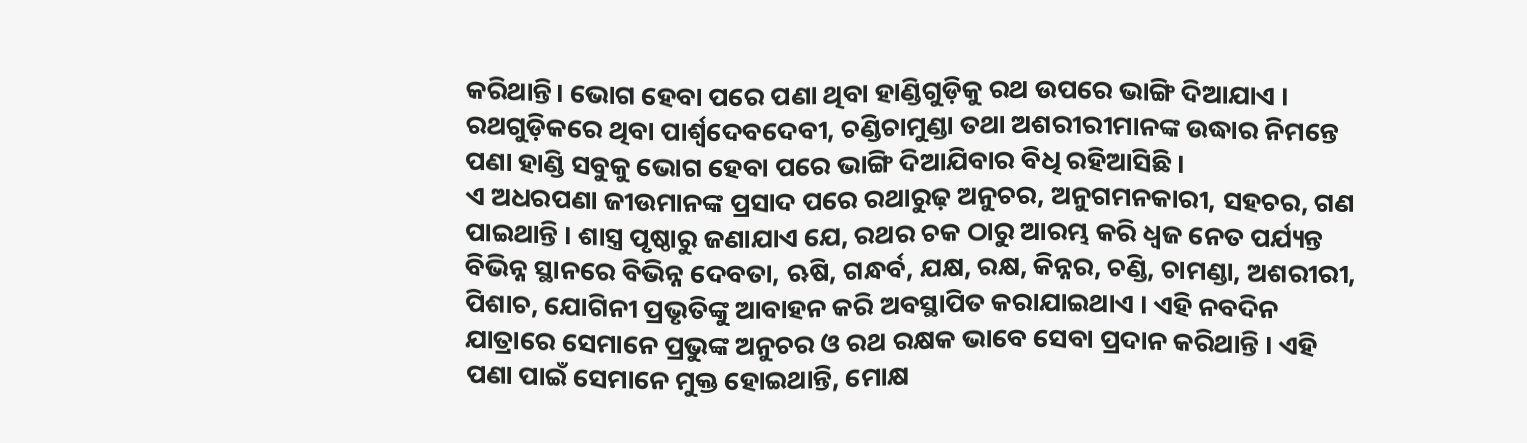କରିଥାନ୍ତି। ଭୋଗ ହେବା ପରେ ପଣା ଥିବା ହାଣ୍ଡିଗୁଡ଼ିକୁ ରଥ ଉପରେ ଭାଙ୍ଗି ଦିଆଯାଏ । ରଥଗୁଡ଼ିକରେ ଥିବା ପାର୍ଶ୍ୱଦେବଦେବୀ, ଚଣ୍ଡିଚାମୁଣ୍ଡା ତଥା ଅଶରୀରୀମାନଙ୍କ ଉଦ୍ଧାର ନିମନ୍ତେ ପଣା ହାଣ୍ଡି ସବୁକୁ ଭୋଗ ହେବା ପରେ ଭାଙ୍ଗି ଦିଆଯିବାର ବିଧି ରହିଆସିଛି ।
ଏ ଅଧରପଣା ଜୀଉମାନଙ୍କ ପ୍ରସାଦ ପରେ ରଥାରୁଢ଼ ଅନୁଚର, ଅନୁଗମନକାରୀ, ସହଚର, ଗଣ ପାଇଥାନ୍ତି । ଶାସ୍ତ୍ର ପୃଷ୍ଠାରୁ ଜଣାଯାଏ ଯେ, ରଥର ଚକ ଠାରୁ ଆରମ୍ଭ କରି ଧ୍ବଜ ନେତ ପର୍ଯ୍ୟନ୍ତ ବିଭିନ୍ନ ସ୍ଥାନରେ ବିଭିନ୍ନ ଦେବତା, ଋଷି, ଗନ୍ଧର୍ବ, ଯକ୍ଷ, ରକ୍ଷ, କିନ୍ନର, ଚଣ୍ଡି, ଚାମଣ୍ଡା, ଅଶରୀରୀ, ପିଶାଚ, ଯୋଗିନୀ ପ୍ରଭୃତିଙ୍କୁ ଆବାହନ କରି ଅବସ୍ଥାପିତ କରାଯାଇଥାଏ । ଏହି ନବଦିନ ଯାତ୍ରାରେ ସେମାନେ ପ୍ରଭୁଙ୍କ ଅନୁଚର ଓ ରଥ ରକ୍ଷକ ଭାବେ ସେବା ପ୍ରଦାନ କରିଥାନ୍ତି । ଏହି ପଣା ପାଇଁ ସେମାନେ ମୁକ୍ତ ହୋଇଥାନ୍ତି, ମୋକ୍ଷ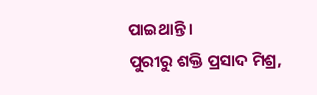ପାଇଥାନ୍ତି ।
ପୁରୀରୁ ଶକ୍ତି ପ୍ରସାଦ ମିଶ୍ର,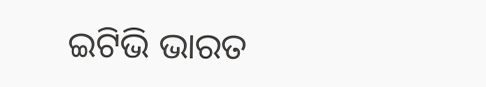ଇଟିଭି ଭାରତ